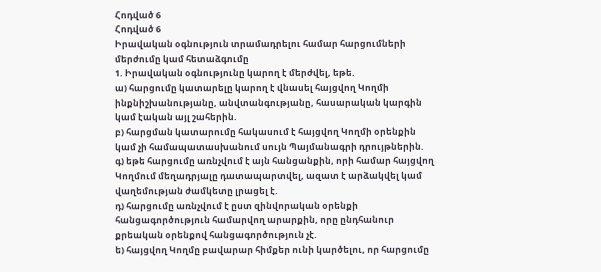Հոդված 6
Հոդված 6
Իրավական օգնություն տրամադրելու համար հարցումների մերժումը կամ հետաձգումը
1. Իրավական օգնությունը կարող է մերժվել, եթե.
ա) հարցումը կատարելը կարող է վնասել հայցվող Կողմի ինքնիշխանությանը, անվտանգությանը, հասարական կարգին կամ էական այլ շահերին.
բ) հարցման կատարումը հակասում է հայցվող Կողմի օրենքին կամ չի համապատասխանում սույն Պայմանագրի դրույթներին.
գ) եթե հարցումը առնչվում է այն հանցանքին, որի համար հայցվող Կողմում մեղադրյալը դատապարտվել, ազատ է արձակվել կամ վաղեմության ժամկետը լրացել է.
դ) հարցումը առնչվում է ըստ զինվորական օրենքի հանցագործություն համարվող արարքին, որը ընդհանուր քրեական օրենքով հանցագործություն չէ.
ե) հայցվող Կողմը բավարար հիմքեր ունի կարծելու, որ հարցումը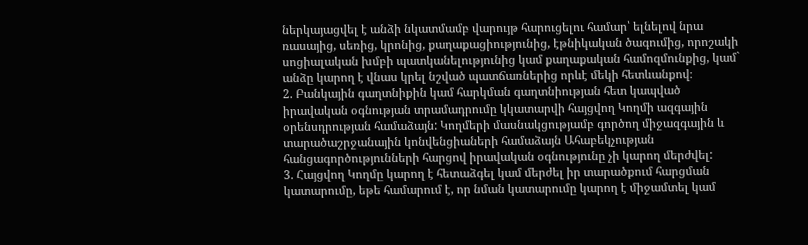ներկայացվել է անձի նկատմամբ վարույթ հարուցելու համար՝ ելնելով նրա ռասայից, սեռից, կրոնից, քաղաքացիությունից, էթնիկական ծագումից, որոշակի սոցիալական խմբի պատկանելությունից կամ քաղաքական համոզմունքից, կամ` անձը կարող է վնաս կրել նշված պատճառներից որևէ մեկի հետևանքով։
2. Բանկային գաղտնիքին կամ հարկման գաղտնիության հետ կապված իրավական օգնության տրամադրումը կկատարվի հայցվող Կողմի ազգային օրենսդրության համաձայն: Կողմերի մասնակցությամբ գործող միջազգային և տարածաշրջանային կոնվենցիաների համաձայն Ահաբեկչության հանցագործությունների հարցով իրավական օգնությունը չի կարող մերժվել:
3. Հայցվող Կողմը կարող է հետաձգել կամ մերժել իր տարածքում հարցման կատարումը, եթե համարում է, որ նման կատարումը կարող է միջամտել կամ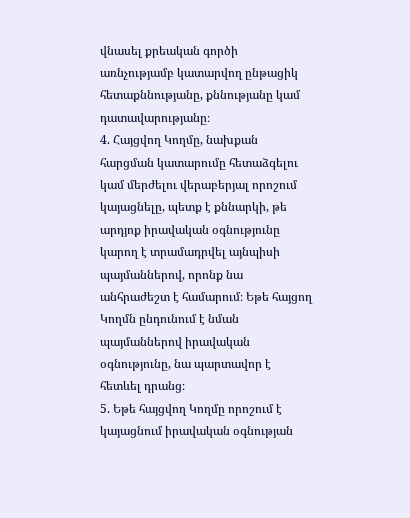վնասել քրեական գործի առնչությամբ կատարվող ընթացիկ հետաքննությանը, քննությանը կամ դատավարությանը։
4. Հայցվող Կողմը, նախքան հարցման կատարումը հետաձգելու կամ մերժելու վերաբերյալ որոշում կայացնելը, պետք է քննարկի, թե արդյոք իրավական օգնությունը կարող է տրամադրվել այնպիսի պայմաններով, որոնք նա անհրաժեշտ է համարում։ Եթե հայցող Կողմն ընդունում է նման պայմաններով իրավական օգնությունը, նա պարտավոր է հետևել դրանց։
5. Եթե հայցվող Կողմը որոշում է կայացնում իրավական օգնության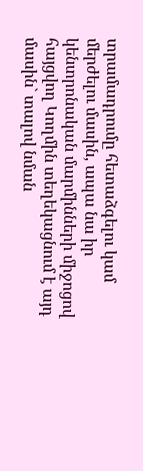տրամադրումը հետաձգելու կամ մերժելու մասին, ապա նա իր կենտրոնական մարմինների միջոցով հայցվող Կողմին տեղեկացնում է այդ մասին` տալով նման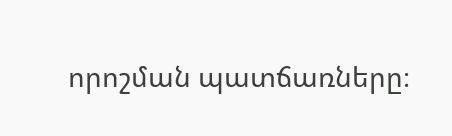որոշման պատճառները։